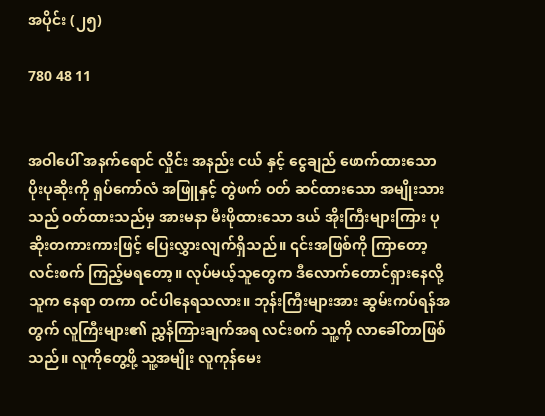အပိုင်း (၂၅)

780 48 11


အဝါပေါ် အနက်ရောင် လှိုင်း အနည်း ငယ် နှင့် ငွေချည် ဖောက်ထားသော ပိုးပုဆိုးကို ရှပ်ကော်လံ အဖြူနှင့် တွဲဖက် ဝတ် ဆင်ထားသော အမျိုးသားသည် ဝတ်ထားသည်မှ အားမနာ မီးဖိုထားသော ဒယ် အိုးကြီးများကြား ပုဆိုးတကားကားဖြင့် ပြေးလွှားလျက်ရှိသည်။ ၎င်းအဖြစ်ကို ကြာတော့ လင်းစက် ကြည့်မရတော့။ လုပ်မယ့်သူတွေက ဒီလောက်တောင်ရှားနေလို့ သူက နေရာ တကာ ဝင်ပါနေရသလား။ ဘုန်းကြီးများအား ဆွမ်းကပ်ရန်အတွက် လူကြီးများ၏ ညွှန်ကြားချက်အရ လင်းစက် သူ့ကို လာခေါ်တာဖြစ်သည်။ လူကိုတွေ့ဖို့ သူ့အမျိုး လူကုန်မေး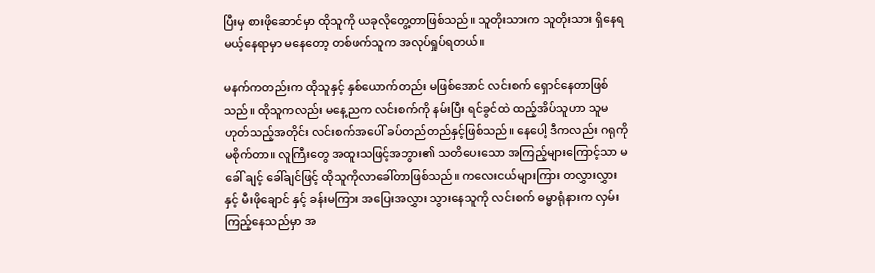ပြီးမှ စားဖိုဆောင်မှာ ထိုသူကို ယခုလိုတွေ့တာဖြစ်သည်။ သူတိုးသားက သူတိုးသား ရှိနေရမယ့်နေရာမှာ မနေတော့ တစ်ဖက်သူက အလုပ်ရှုပ်ရတယ်။

မနက်ကတည်းက ထိုသူနှင့် နှစ်ယောက်တည်း မဖြစ်အောင် လင်းစက် ရှောင်နေတာဖြစ်သည်။ ထိုသူကလည်း မနေ့ညက လင်းစက်ကို နမ်းပြီး ရင်ခွင်ထဲ ထည့်အိပ်သူဟာ သူမဟုတ်သည့်အတိုင်း လင်းစက်အပေါ် ခပ်တည်တည်နှင့်ဖြစ်သည်။ နေပေါ့ ဒီကလည်း ဂရုကို မစိုက်တာ။ လူကြီးတွေ အထူးသဖြင့်အဘွား၏ သတိပေးသော အကြည့်များကြောင့်သာ မခေါ် ချင့် ခေါ်ချင်ဖြင့် ထိုသူကိုလာခေါ်တာဖြစ်သည်။ ကလေးငယ်များကြား တလွှားလွှားနှင့် မီးဖိုချောင် နှင့် ခန်းမကြား အပြေးအလွှား သွားနေသူကို လင်းစက် ဓမ္မာရုံနားက လှမ်းကြည့်နေသည်မှာ အ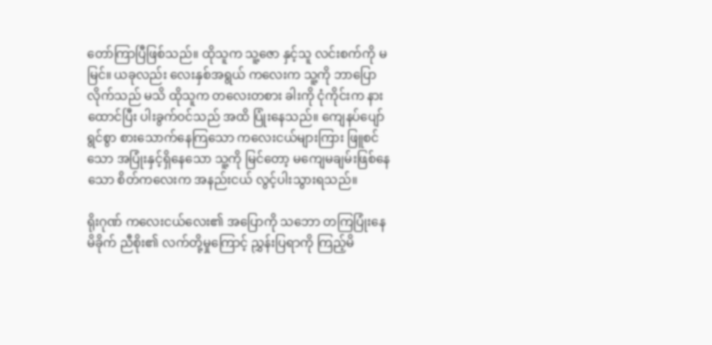တော်ကြာပြီဖြစ်သည်။ ထိုသူက သူ့ဇော နှင့်သူ လင်းစက်ကို မမြင်။ ယခုလည်း လေးနှစ်အရွယ် ကလေးက သူ့ကို ဘာပြောလိုက်သည် မသိ ထိုသူက တလေးတစား ခါးကို ငုံကိုင်းက နားထောင်ပြီး ပါးခွက်ဝင်သည် အထိ ပြုံးနေသည်။ ကျေနပ်ပျော်ရွင်စွာ စားသောက်နေကြသော ကလေးငယ်များကြား ဖြူစင်သော အပြုံးနှင့်ရှိနေသော သူ့ကို မြင်တော့ မကျေမချမ်းဖြစ်နေသော စိတ်ကလေးက အနည်းငယ် လွင့်ပါးသွားရသည်။

ရိုးဂုဏ် ကလေးငယ်လေး၏ အပြောကို သဘော တကြပြုံးနေမိခိုက် ညီစိုး၏ လက်တို့မှုကြောင့် ညွှန်းပြရာကို ကြည့်မိ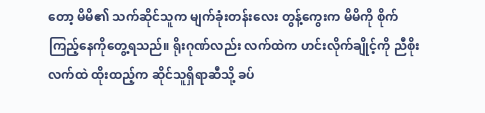တော့ မိမိ၏ သက်ဆိုင်သူက မျက်ခုံးတန်းလေး တွန့်ကွေးက မိမိကို စိုက်ကြည့်နေကိုတွေ့ရသည်။ ရိုးဂုဏ်လည်း လက်ထဲက ဟင်းလိုက်ချိုင့်ကို ညီစိုးလက်ထဲ ထိုးထည့်က ဆိုင်သူရှိရာဆီသို့ ခပ်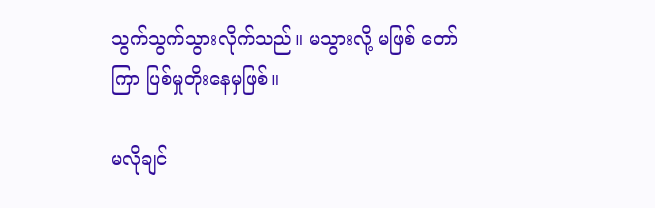သွက်သွက်သွားလိုက်သည်။ မသွားလို့ မဖြစ် တော်ကြာ ပြစ်မှုတိုးနေမှဖြစ်။

မလိုချင်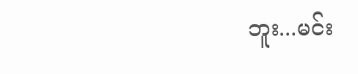ဘူး...မင်း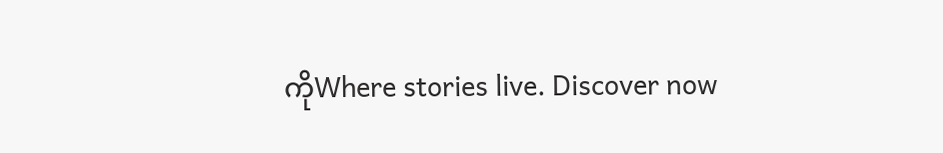ကိုWhere stories live. Discover now